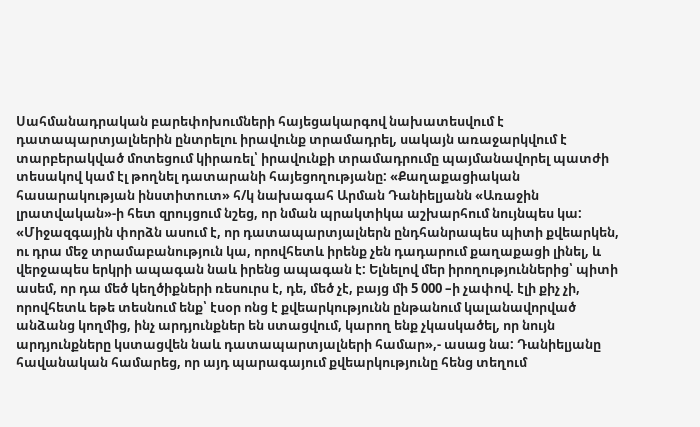Սահմանադրական բարեփոխումների հայեցակարգով նախատեսվում է դատապարտյալներին ընտրելու իրավունք տրամադրել, սակայն առաջարկվում է տարբերակված մոտեցում կիրառել՝ իրավունքի տրամադրումը պայմանավորել պատժի տեսակով կամ էլ թողնել դատարանի հայեցողությանը: «Քաղաքացիական հասարակության ինստիտուտ» հ/կ նախագահ Արման Դանիելյանն «Առաջին լրատվական»-ի հետ զրույցում նշեց, որ նման պրակտիկա աշխարհում նույնպես կա:
«Միջազգային փորձն ասում է, որ դատապարտյալներն ընդհանրապես պիտի քվեարկեն, ու դրա մեջ տրամաբանություն կա, որովհետև իրենք չեն դադարում քաղաքացի լինել, և վերջապես երկրի ապագան նաև իրենց ապագան է: Ելնելով մեր իրողություններից՝ պիտի ասեմ, որ դա մեծ կեղծիքների ռեսուրս է, դե, մեծ չէ, բայց մի 5 000 –ի չափով. էլի քիչ չի, որովհետև եթե տեսնում ենք՝ էսօր ոնց է քվեարկությունն ընթանում կալանավորված անձանց կողմից, ինչ արդյունքներ են ստացվում, կարող ենք չկասկածել, որ նույն արդյունքները կստացվեն նաև դատապարտյալների համար»,- ասաց նա: Դանիելյանը հավանական համարեց, որ այդ պարագայում քվեարկությունը հենց տեղում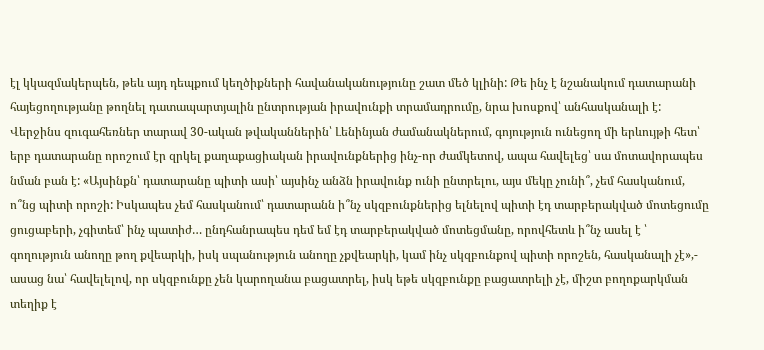էլ կկազմակերպեն, թեև այդ դեպքում կեղծիքների հավանականությունը շատ մեծ կլինի: Թե ինչ է նշանակում դատարանի հայեցողությանը թողնել դատապարտյալին ընտրության իրավունքի տրամադրումը, նրա խոսքով՝ անհասկանալի է: Վերջինս զուգահեռներ տարավ 30-ական թվականներին՝ Լենինյան ժամանակներում, գոյություն ունեցող մի երևույթի հետ՝ երբ դատարանը որոշում էր զրկել քաղաքացիական իրավունքներից ինչ-որ ժամկետով, ապա հավելեց՝ սա մոտավորապես նման բան է: «Այսինքն՝ դատարանը պիտի ասի՝ այսինչ անձն իրավունք ունի ընտրելու, այս մեկը չունի՞, չեմ հասկանում, ո՞նց պիտի որոշի: Իսկապես չեմ հասկանում՝ դատարանն ի՞նչ սկզբունքներից ելնելով պիտի էդ տարբերակված մոտեցումը ցուցաբերի, չգիտեմ՝ ինչ պատիժ… ընդհանրապես դեմ եմ էդ տարբերակված մոտեցմանը, որովհետև ի՞նչ ասել է ՝ գողություն անողը թող քվեարկի, իսկ սպանություն անողը չքվեարկի, կամ ինչ սկզբունքով պիտի որոշեն, հասկանալի չէ»,- ասաց նա՝ հավելելով, որ սկզբունքը չեն կարողանա բացատրել, իսկ եթե սկզբունքը բացատրելի չէ, միշտ բողոքարկման տեղիք է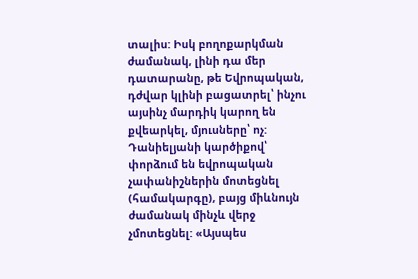տալիս: Իսկ բողոքարկման ժամանակ, լինի դա մեր դատարանը, թե Եվրոպական, դժվար կլինի բացատրել՝ ինչու այսինչ մարդիկ կարող են քվեարկել, մյուսները՝ ոչ:
Դանիելյանի կարծիքով՝ փորձում են եվրոպական չափանիշներին մոտեցնել (համակարգը), բայց միևնույն ժամանակ մինչև վերջ չմոտեցնել: «Այսպես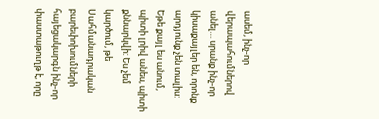ասեմ, ինչ-որ վերապահումներով անել… սրանք ինչ-որ կիսաքայլեր են, որոնք արդյունք չեն տալիս: Եթե քայլ ես անում, պիտի լրիվ անես, պիտի քննարկվի: Ես չեմ կարծում, թե Սահմանադրական բարեփոխումների հայեցակարգն ինչ-որ փաստաթուղթ է, որը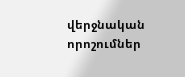վերջնական որոշումներ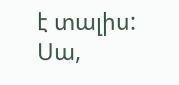է տալիս: Սա,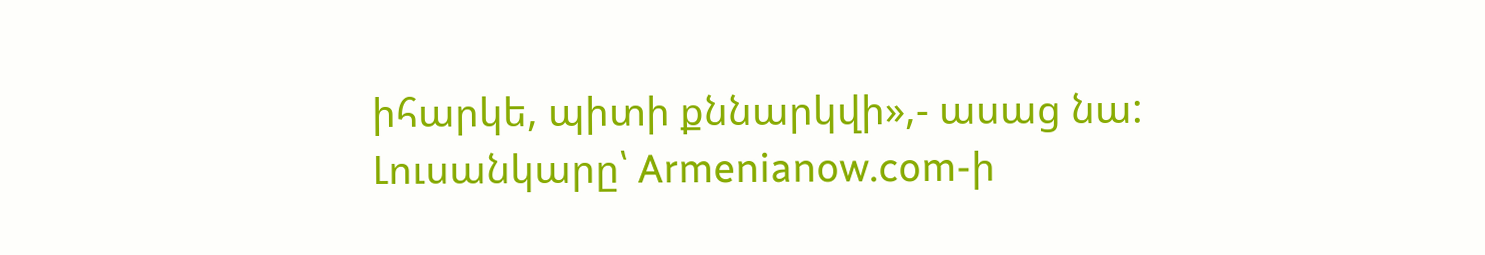իհարկե, պիտի քննարկվի»,- ասաց նա:
Լուսանկարը՝ Armenianow.com-ի